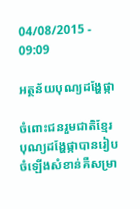04/08/2015 - 09:09

អត្ថន័យបុណ្យដង្ហែផ្កា

ចំពោះជនរួមជាតិខ្មែរបុណ្យដង្ហែផ្កាបានរៀបចំឡើងសំខាន់គឺសម្រា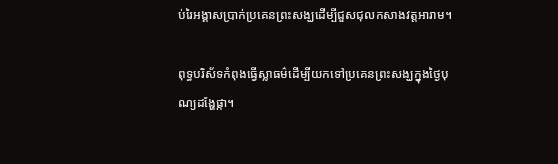ប់រៃអង្គាសប្រាក់ប្រគេនព្រះសង្ឃដើម្បីជួសជុលកសាងវត្តអារាម។

ពុទ្ធបរិស័ទកំពុងធ្វើស្លាធម៌ដើម្បីយកទៅប្រគេនព្រះសង្ឃក្នុងថ្ងៃបុណ្យដង្ហែផ្កា។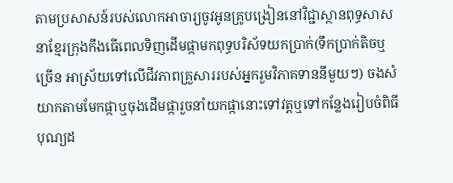តាមប្រសាសន៍របស់លោកអាចារ្យចូវអូនគ្រូបង្រៀននៅវិជ្ជាស្ថានពុទ្ធសាសនាខ្មែរក្រុងកឹងធើពេលទិញដើមផ្កាមកពុទ្ធបរិស័ទយកប្រាក់(ទឹកប្រាក់តិចឬច្រើន អាស្រ័យទៅលើជីវភាពគ្រួសាររបស់អ្នករួមវិភាគទាននីមួយៗ) ចងសំយាកតាមមែកផ្កាឬចុងដើមផ្ការួចនាំយកផ្កានោះទៅវត្តឬទៅកន្លែងរៀបចំពិធីបុណ្យដ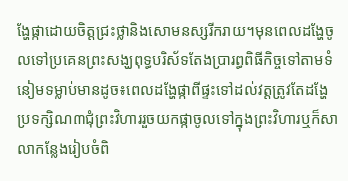ង្ហែផ្កាដោយចិត្តជ្រះថ្លានិងសោមនស្សរីករាយ។មុនពេលដង្ហែចូលទៅប្រគេនព្រះសង្ឃពុទ្ធបរិស័ទតែងប្រារព្ធពិធីកិច្ចទៅតាមទំនៀមទម្លាប់មានដូច៖ពេលដង្ហែផ្កាពីផ្ទះទៅដល់វត្តត្រូវតែដង្ហែប្រទក្សិណ៣ជុំព្រះវិហាររួចយកផ្កាចូលទៅក្នុងព្រះវិហារឬក៏សាលាកន្លែងរៀបចំពិ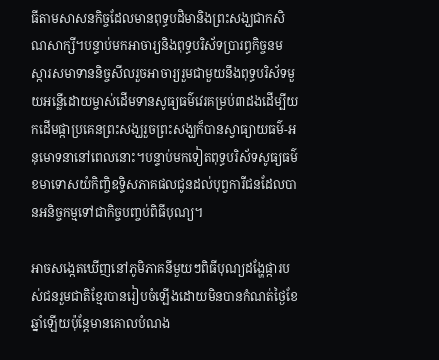ធីតាមសាសនកិច្ចដែលមានពុទ្ធបដិមានិងព្រះសង្ឃជាកសិណសាក្សី។បន្ទាប់មកអាចារ្យនិងពុទ្ធបរិស័ទប្រារព្ធកិច្ចនមស្ការសមាទាននិច្ចសីលរួចអាចារ្យរួមជាមួយនឹងពុទ្ធបរិស័ទមួយអន្លើដោយម្ចាស់ដើមទានសូធ្យធម៌វេរគម្រប់៣ដងដើម្បីយកដើមផ្កាប្រគេនព្រះសង្ឃរួចព្រះសង្ឃក៏បានស្វាធ្យាយធម៌-អនុមោទនានៅពេលនោះ។បន្ទាប់មកទៀតពុទ្ធបរិស័ទសូធ្យធម៌ខមាទោសយំកិញ្ចិឧទ្ទិសភាគផលជូនដល់បុព្វការីជនដែលបានអនិច្ចកម្មទៅជាកិច្ចបញ្ចប់ពិធីបុណ្យ។

អាចសង្កេតឃើញនៅភូមិភាគនីមួយៗពិធីបុណ្យដង្ហែផ្ការបស់ជនរួមជាតិខ្មែរបានរៀបចំឡើងដោយមិនបានកំណត់ថ្ងៃខែឆ្នាំឡើយប៉ុន្តែមានគោលបំណង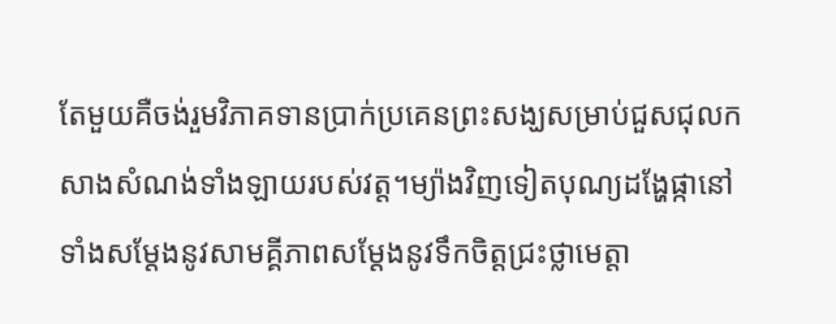តែមួយគឺចង់រួមវិភាគទានប្រាក់ប្រគេនព្រះសង្ឃសម្រាប់ជួសជុលកសាងសំណង់ទាំងឡាយរបស់វត្ត។ម្យ៉ាងវិញទៀតបុណ្យដង្ហែផ្កានៅទាំងសម្តែងនូវសាមគ្គីភាពសម្តែងនូវទឹកចិត្តជ្រះថ្លាមេត្តា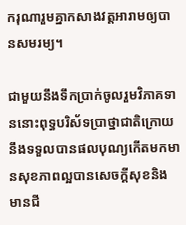ករុណារួមគ្នាកសាងវត្តអារាមឲ្យបានសមរម្យ។

ជាមួយនឹងទឹកប្រាក់ចូលរួមវិភាគទាននោះពុទ្ធបរិស័ទប្រាថ្នាជាតិក្រោយនឹងទទួលបានផលបុណ្យកើតមកមានសុខភាពល្អបានសេចក្ដីសុខនិងមានជី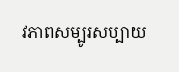វភាពសម្បូរសប្បាយ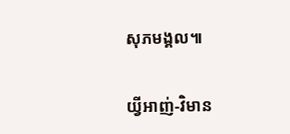សុភមង្គល៕

យ្វីអាញ់-វិមាន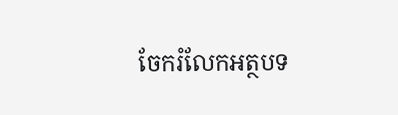ចែករំលែកអត្ថបទ